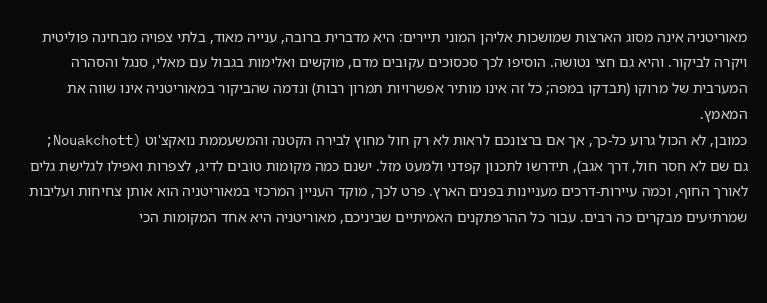מאוריטניה אינה מסוג הארצות שמושכות אליהן המוני תיירים: היא מדברית ברובה, ענייה מאוד, בלתי צפויה מבחינה פוליטית ויקרה לביקור. והיא גם חצי נטושה. הוסיפו לכך סכסוכים עקובים מדם, מוקשים ואלימות בגבול עם מאלי, סנגל והסהרה המערבית של מרוקו (תבדקו במפה; כל זה אינו מותיר אפשרויות תמרון רבות) ונדמה שהביקור במאוריטניה אינו שווה את המאמץ.
כמובן, לא הכול גרוע כל-כך, אך אם ברצונכם לראות לא רק חול מחוץ לבירה הקטנה והמשעממת נואקצ'וט (Nouakchott; גם שם לא חסר חול, דרך אגב), תידרשו לתכנון קפדני ולמעט מזל. ישנם כמה מקומות טובים לדיג, לצפרות ואפילו לגלישת גלים לאורך החוף, וכמה עיירות-דרכים מעניינות בפנים הארץ. פרט לכך, מוקד העניין המרכזי במאוריטניה הוא אותן צחיחות ועליבות שמרתיעים מבקרים כה רבים. עבור כל ההרפתקנים האמיתיים שביניכם, מאוריטניה היא אחד המקומות הכי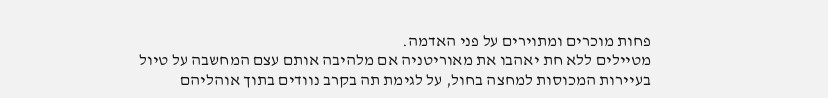פחות מוכרים ומתוירים על פני האדמה.
מטיילים ללא חת יאהבו את מאוריטניה אם מלהיבה אותם עצם המחשבה על טיול בעיירות המכוסות למחצה בחול, על לגימת תה בקרב נוודים בתוך אוהליהם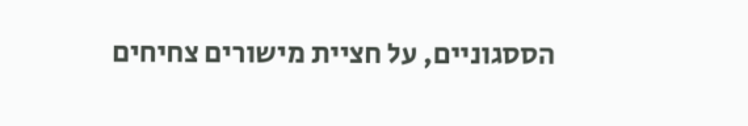הססגוניים, על חציית מישורים צחיחים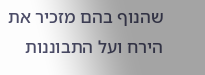שהנוף בהם מזכיר את הירח ועל התבוננות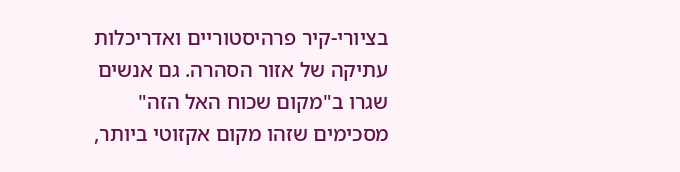בציורי-קיר פרהיסטוריים ואדריכלות עתיקה של אזור הסהרה. גם אנשים שגרו ב"מקום שכוח האל הזה" מסכימים שזהו מקום אקזוטי ביותר,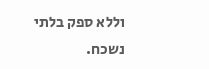וללא ספק בלתי נשכח.